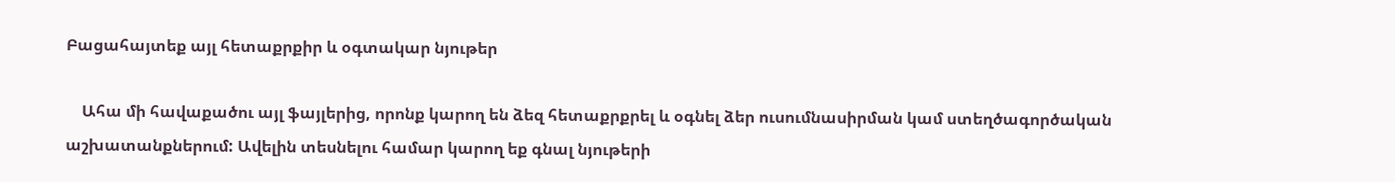Բացահայտեք այլ հետաքրքիր և օգտակար նյութեր

    Ահա մի հավաքածու այլ ֆայլերից, որոնք կարող են ձեզ հետաքրքրել և օգնել ձեր ուսումնասիրման կամ ստեղծագործական աշխատանքներում: Ավելին տեսնելու համար կարող եք գնալ նյութերի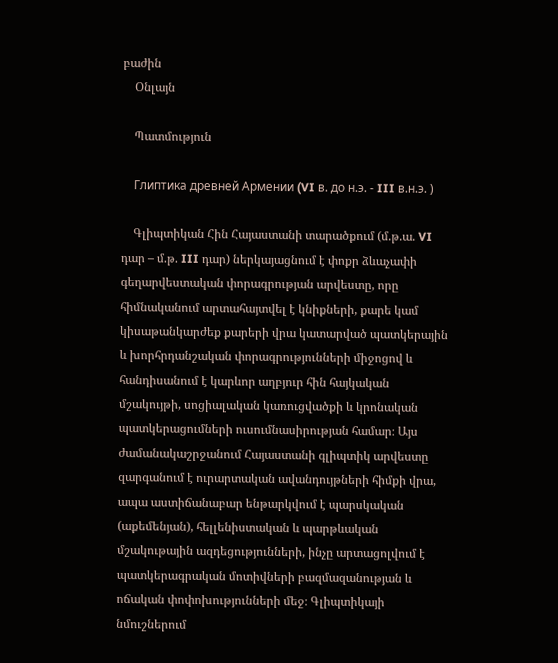բաժին
    Օնլայն

    Պատմություն

    Глиптика древней Армении (VI в. до н.э. - III в.н.э. )

    Գլիպտիկան Հին Հայաստանի տարածքում (մ.թ.ա. VI դար – մ.թ. III դար) ներկայացնում է փոքր ձևաչափի գեղարվեստական փորագրության արվեստը, որը հիմնականում արտահայտվել է կնիքների, քարե կամ կիսաթանկարժեք քարերի վրա կատարված պատկերային և խորհրդանշական փորագրությունների միջոցով և հանդիսանում է կարևոր աղբյուր հին հայկական մշակույթի, սոցիալական կառուցվածքի և կրոնական պատկերացումների ուսումնասիրության համար։ Այս ժամանակաշրջանում Հայաստանի գլիպտիկ արվեստը զարգանում է ուրարտական ավանդույթների հիմքի վրա, ապա աստիճանաբար ենթարկվում է պարսկական (աքեմենյան), հելլենիստական և պարթևական մշակութային ազդեցությունների, ինչը արտացոլվում է պատկերագրական մոտիվների բազմազանության և ոճական փոփոխությունների մեջ։ Գլիպտիկայի նմուշներում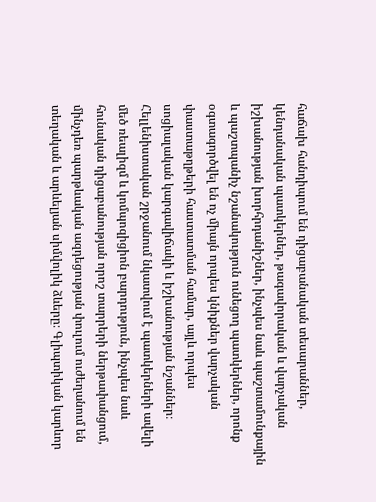հաճախ հանդիպում են դիցաբանական տեսարաններ, կենդանական պատկերներ, թագավորական և վարչական իշխանության խորհրդանիշներ, ինչպես նաև պաշտամունքային և պաշտպանիչ նշանակություն ունեցող պատկերներ, որոնք օգտագործվել են ոչ միայն որպես կնիքներ վարչական փաստաթղթերի հաստատման համար, այլև որպես սոցիալական կարգավիճակի և իշխանության նշաններ։ Հելլենիստական շրջանում նկատվում է պատկերների ավելի մեծ ռեալիզմ և կոմպոզիցիոն բարդություն, ինչպես նաև հունական դիցաբանության որոշ տարրերի ներթափանցում, մինչդեռ պարթևական ազդեցության փուլում ուժեղանում են տեղական և արևելյան սիմվոլիկ ձևերը։ Գլիպտիկան կարևոր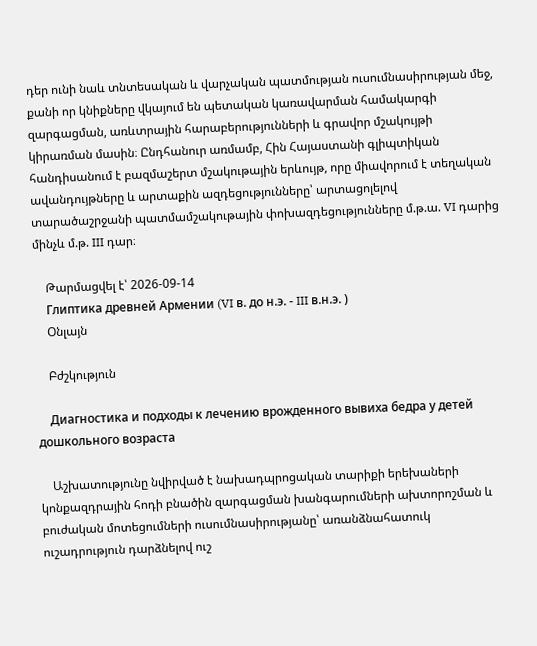դեր ունի նաև տնտեսական և վարչական պատմության ուսումնասիրության մեջ, քանի որ կնիքները վկայում են պետական կառավարման համակարգի զարգացման, առևտրային հարաբերությունների և գրավոր մշակույթի կիրառման մասին։ Ընդհանուր առմամբ, Հին Հայաստանի գլիպտիկան հանդիսանում է բազմաշերտ մշակութային երևույթ, որը միավորում է տեղական ավանդույթները և արտաքին ազդեցությունները՝ արտացոլելով տարածաշրջանի պատմամշակութային փոխազդեցությունները մ.թ.ա. VI դարից մինչև մ.թ. III դար։

    Թարմացվել է՝ 2026-09-14
    Глиптика древней Армении (VI в. до н.э. - III в.н.э. )
    Օնլայն

    Բժշկություն

    Диагностика и подходы к лечению врожденного вывиха бедра у детей дошкольного возраста

    Աշխատությունը նվիրված է նախադպրոցական տարիքի երեխաների կոնքազդրային հոդի բնածին զարգացման խանգարումների ախտորոշման և բուժական մոտեցումների ուսումնասիրությանը՝ առանձնահատուկ ուշադրություն դարձնելով ուշ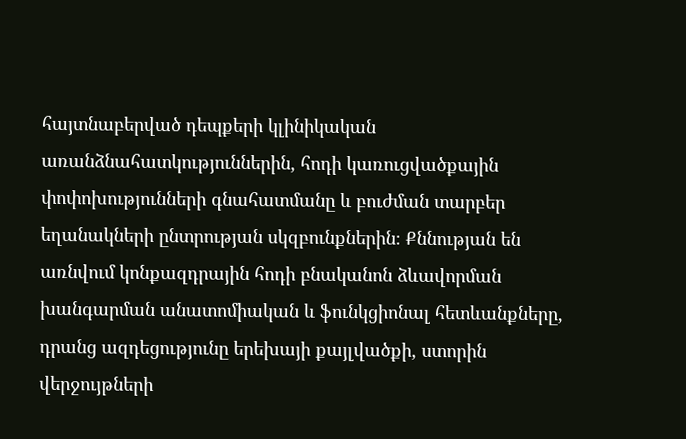հայտնաբերված դեպքերի կլինիկական առանձնահատկություններին, հոդի կառուցվածքային փոփոխությունների գնահատմանը և բուժման տարբեր եղանակների ընտրության սկզբունքներին։ Քննության են առնվում կոնքազդրային հոդի բնականոն ձևավորման խանգարման անատոմիական և ֆունկցիոնալ հետևանքները, դրանց ազդեցությունը երեխայի քայլվածքի, ստորին վերջույթների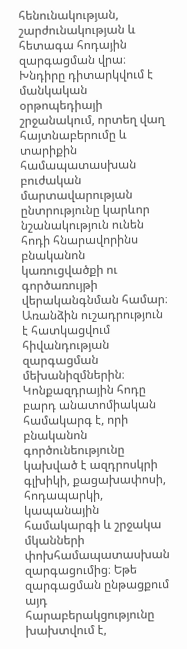հենունակության, շարժունակության և հետագա հոդային զարգացման վրա։ Խնդիրը դիտարկվում է մանկական օրթոպեդիայի շրջանակում, որտեղ վաղ հայտնաբերումը և տարիքին համապատասխան բուժական մարտավարության ընտրությունը կարևոր նշանակություն ունեն հոդի հնարավորինս բնականոն կառուցվածքի ու գործառույթի վերականգնման համար։ Առանձին ուշադրություն է հատկացվում հիվանդության զարգացման մեխանիզմներին։ Կոնքազդրային հոդը բարդ անատոմիական համակարգ է, որի բնականոն գործունեությունը կախված է ազդրոսկրի գլխիկի, քացախափոսի, հոդապարկի, կապանային համակարգի և շրջակա մկանների փոխհամապատասխան զարգացումից։ Եթե զարգացման ընթացքում այդ հարաբերակցությունը խախտվում է,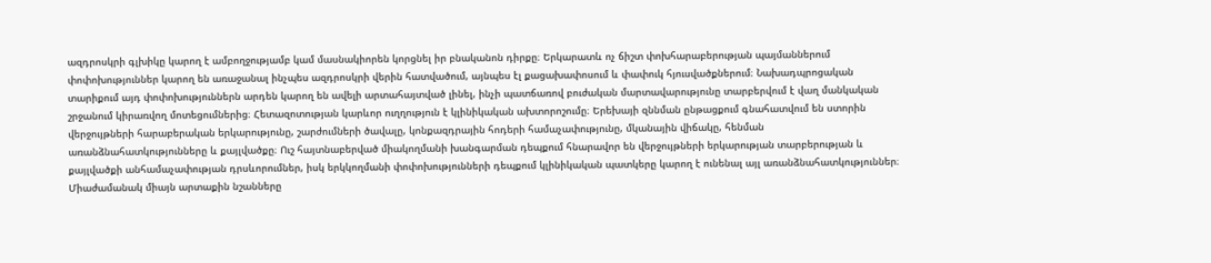ազդրոսկրի գլխիկը կարող է ամբողջությամբ կամ մասնակիորեն կորցնել իր բնականոն դիրքը։ Երկարատև ոչ ճիշտ փոխհարաբերության պայմաններում փոփոխություններ կարող են առաջանալ ինչպես ազդրոսկրի վերին հատվածում, այնպես էլ քացախափոսում և փափուկ հյուսվածքներում։ Նախադպրոցական տարիքում այդ փոփոխություններն արդեն կարող են ավելի արտահայտված լինել, ինչի պատճառով բուժական մարտավարությունը տարբերվում է վաղ մանկական շրջանում կիրառվող մոտեցումներից։ Հետազոտության կարևոր ուղղություն է կլինիկական ախտորոշումը։ Երեխայի զննման ընթացքում գնահատվում են ստորին վերջույթների հարաբերական երկարությունը, շարժումների ծավալը, կոնքազդրային հոդերի համաչափությունը, մկանային վիճակը, հենման առանձնահատկությունները և քայլվածքը։ Ուշ հայտնաբերված միակողմանի խանգարման դեպքում հնարավոր են վերջույթների երկարության տարբերության և քայլվածքի անհամաչափության դրսևորումներ, իսկ երկկողմանի փոփոխությունների դեպքում կլինիկական պատկերը կարող է ունենալ այլ առանձնահատկություններ։ Միաժամանակ միայն արտաքին նշանները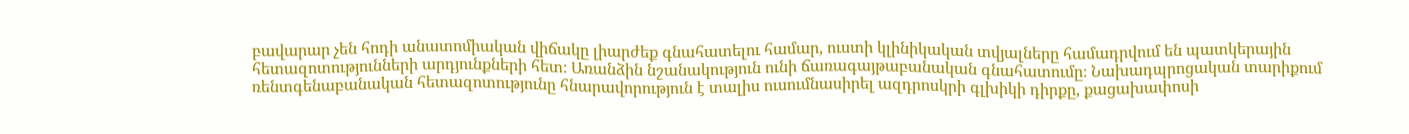բավարար չեն հոդի անատոմիական վիճակը լիարժեք գնահատելու համար, ուստի կլինիկական տվյալները համադրվում են պատկերային հետազոտությունների արդյունքների հետ։ Առանձին նշանակություն ունի ճառագայթաբանական գնահատումը։ Նախադպրոցական տարիքում ռենտգենաբանական հետազոտությունը հնարավորություն է տալիս ուսումնասիրել ազդրոսկրի գլխիկի դիրքը, քացախափոսի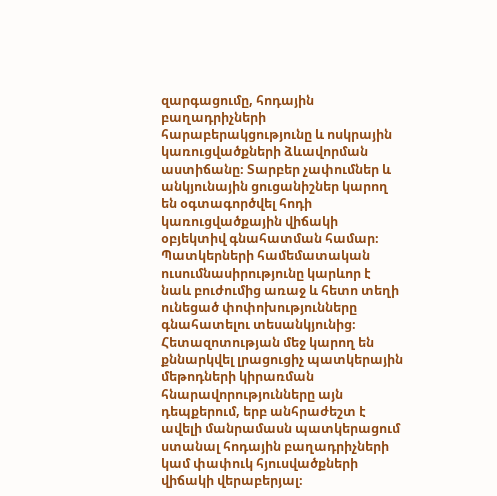զարգացումը, հոդային բաղադրիչների հարաբերակցությունը և ոսկրային կառուցվածքների ձևավորման աստիճանը։ Տարբեր չափումներ և անկյունային ցուցանիշներ կարող են օգտագործվել հոդի կառուցվածքային վիճակի օբյեկտիվ գնահատման համար։ Պատկերների համեմատական ուսումնասիրությունը կարևոր է նաև բուժումից առաջ և հետո տեղի ունեցած փոփոխությունները գնահատելու տեսանկյունից։ Հետազոտության մեջ կարող են քննարկվել լրացուցիչ պատկերային մեթոդների կիրառման հնարավորությունները այն դեպքերում, երբ անհրաժեշտ է ավելի մանրամասն պատկերացում ստանալ հոդային բաղադրիչների կամ փափուկ հյուսվածքների վիճակի վերաբերյալ։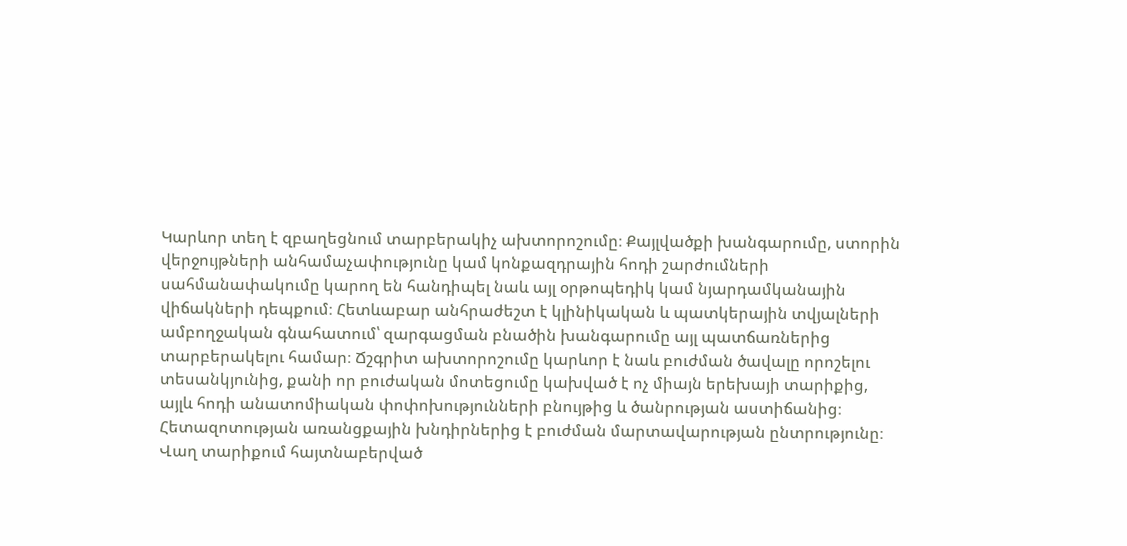Կարևոր տեղ է զբաղեցնում տարբերակիչ ախտորոշումը։ Քայլվածքի խանգարումը, ստորին վերջույթների անհամաչափությունը կամ կոնքազդրային հոդի շարժումների սահմանափակումը կարող են հանդիպել նաև այլ օրթոպեդիկ կամ նյարդամկանային վիճակների դեպքում։ Հետևաբար անհրաժեշտ է կլինիկական և պատկերային տվյալների ամբողջական գնահատում՝ զարգացման բնածին խանգարումը այլ պատճառներից տարբերակելու համար։ Ճշգրիտ ախտորոշումը կարևոր է նաև բուժման ծավալը որոշելու տեսանկյունից, քանի որ բուժական մոտեցումը կախված է ոչ միայն երեխայի տարիքից, այլև հոդի անատոմիական փոփոխությունների բնույթից և ծանրության աստիճանից։ Հետազոտության առանցքային խնդիրներից է բուժման մարտավարության ընտրությունը։ Վաղ տարիքում հայտնաբերված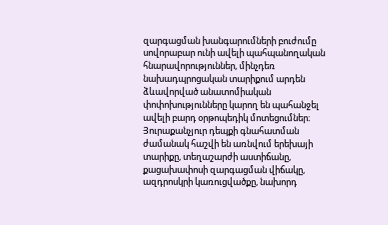զարգացման խանգարումների բուժումը սովորաբար ունի ավելի պահպանողական հնարավորություններ, մինչդեռ նախադպրոցական տարիքում արդեն ձևավորված անատոմիական փոփոխությունները կարող են պահանջել ավելի բարդ օրթոպեդիկ մոտեցումներ։ Յուրաքանչյուր դեպքի գնահատման ժամանակ հաշվի են առնվում երեխայի տարիքը, տեղաշարժի աստիճանը, քացախափոսի զարգացման վիճակը, ազդրոսկրի կառուցվածքը, նախորդ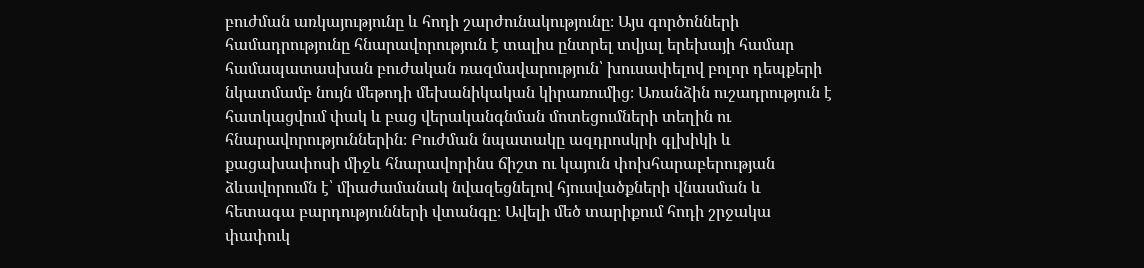բուժման առկայությունը և հոդի շարժունակությունը։ Այս գործոնների համադրությունը հնարավորություն է տալիս ընտրել տվյալ երեխայի համար համապատասխան բուժական ռազմավարություն՝ խուսափելով բոլոր դեպքերի նկատմամբ նույն մեթոդի մեխանիկական կիրառումից։ Առանձին ուշադրություն է հատկացվում փակ և բաց վերականգնման մոտեցումների տեղին ու հնարավորություններին։ Բուժման նպատակը ազդրոսկրի գլխիկի և քացախափոսի միջև հնարավորինս ճիշտ ու կայուն փոխհարաբերության ձևավորումն է՝ միաժամանակ նվազեցնելով հյուսվածքների վնասման և հետագա բարդությունների վտանգը։ Ավելի մեծ տարիքում հոդի շրջակա փափուկ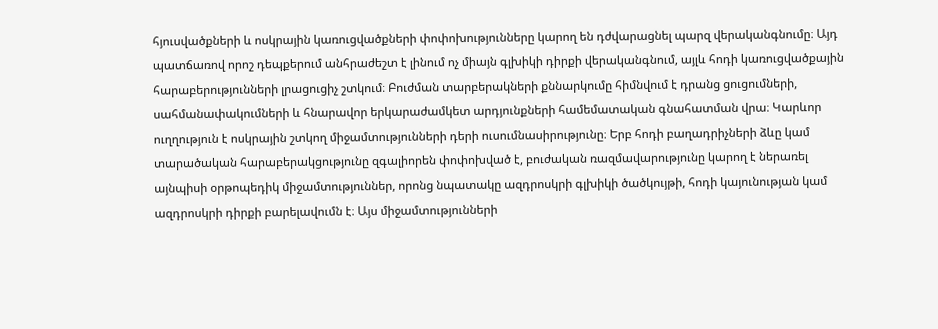հյուսվածքների և ոսկրային կառուցվածքների փոփոխությունները կարող են դժվարացնել պարզ վերականգնումը։ Այդ պատճառով որոշ դեպքերում անհրաժեշտ է լինում ոչ միայն գլխիկի դիրքի վերականգնում, այլև հոդի կառուցվածքային հարաբերությունների լրացուցիչ շտկում։ Բուժման տարբերակների քննարկումը հիմնվում է դրանց ցուցումների, սահմանափակումների և հնարավոր երկարաժամկետ արդյունքների համեմատական գնահատման վրա։ Կարևոր ուղղություն է ոսկրային շտկող միջամտությունների դերի ուսումնասիրությունը։ Երբ հոդի բաղադրիչների ձևը կամ տարածական հարաբերակցությունը զգալիորեն փոփոխված է, բուժական ռազմավարությունը կարող է ներառել այնպիսի օրթոպեդիկ միջամտություններ, որոնց նպատակը ազդրոսկրի գլխիկի ծածկույթի, հոդի կայունության կամ ազդրոսկրի դիրքի բարելավումն է։ Այս միջամտությունների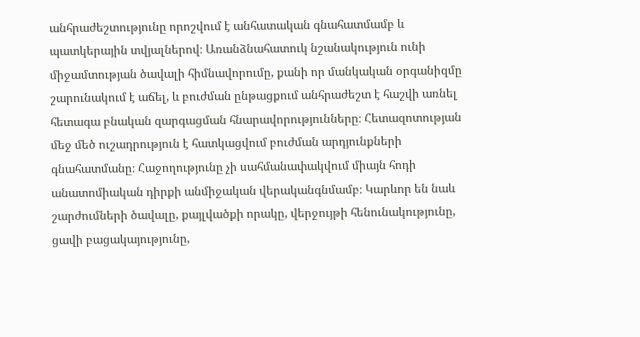անհրաժեշտությունը որոշվում է անհատական գնահատմամբ և պատկերային տվյալներով։ Առանձնահատուկ նշանակություն ունի միջամտության ծավալի հիմնավորումը, քանի որ մանկական օրգանիզմը շարունակում է աճել, և բուժման ընթացքում անհրաժեշտ է հաշվի առնել հետագա բնական զարգացման հնարավորությունները։ Հետազոտության մեջ մեծ ուշադրություն է հատկացվում բուժման արդյունքների գնահատմանը։ Հաջողությունը չի սահմանափակվում միայն հոդի անատոմիական դիրքի անմիջական վերականգնմամբ։ Կարևոր են նաև շարժումների ծավալը, քայլվածքի որակը, վերջույթի հենունակությունը, ցավի բացակայությունը,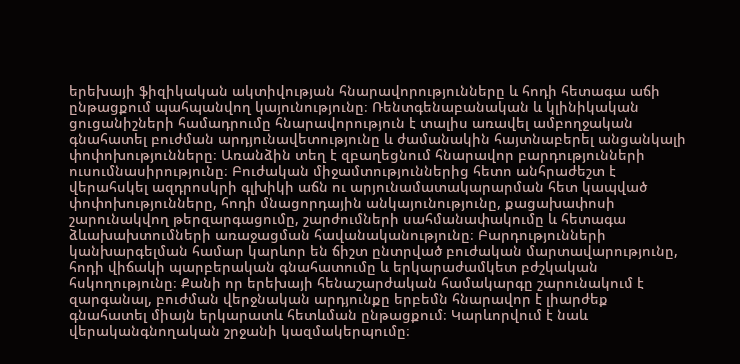երեխայի ֆիզիկական ակտիվության հնարավորությունները և հոդի հետագա աճի ընթացքում պահպանվող կայունությունը։ Ռենտգենաբանական և կլինիկական ցուցանիշների համադրումը հնարավորություն է տալիս առավել ամբողջական գնահատել բուժման արդյունավետությունը և ժամանակին հայտնաբերել անցանկալի փոփոխությունները։ Առանձին տեղ է զբաղեցնում հնարավոր բարդությունների ուսումնասիրությունը։ Բուժական միջամտություններից հետո անհրաժեշտ է վերահսկել ազդրոսկրի գլխիկի աճն ու արյունամատակարարման հետ կապված փոփոխությունները, հոդի մնացորդային անկայունությունը, քացախափոսի շարունակվող թերզարգացումը, շարժումների սահմանափակումը և հետագա ձևախախտումների առաջացման հավանականությունը։ Բարդությունների կանխարգելման համար կարևոր են ճիշտ ընտրված բուժական մարտավարությունը, հոդի վիճակի պարբերական գնահատումը և երկարաժամկետ բժշկական հսկողությունը։ Քանի որ երեխայի հենաշարժական համակարգը շարունակում է զարգանալ, բուժման վերջնական արդյունքը երբեմն հնարավոր է լիարժեք գնահատել միայն երկարատև հետևման ընթացքում։ Կարևորվում է նաև վերականգնողական շրջանի կազմակերպումը։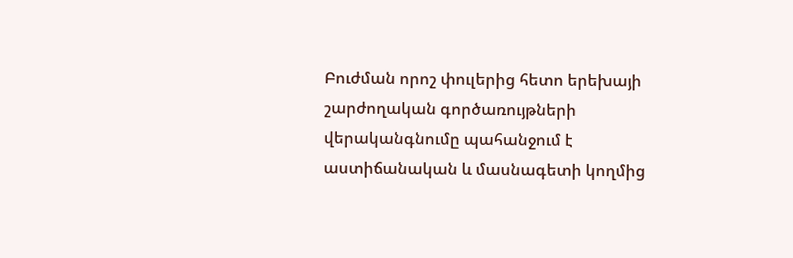Բուժման որոշ փուլերից հետո երեխայի շարժողական գործառույթների վերականգնումը պահանջում է աստիճանական և մասնագետի կողմից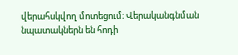վերահսկվող մոտեցում։ Վերականգնման նպատակներն են հոդի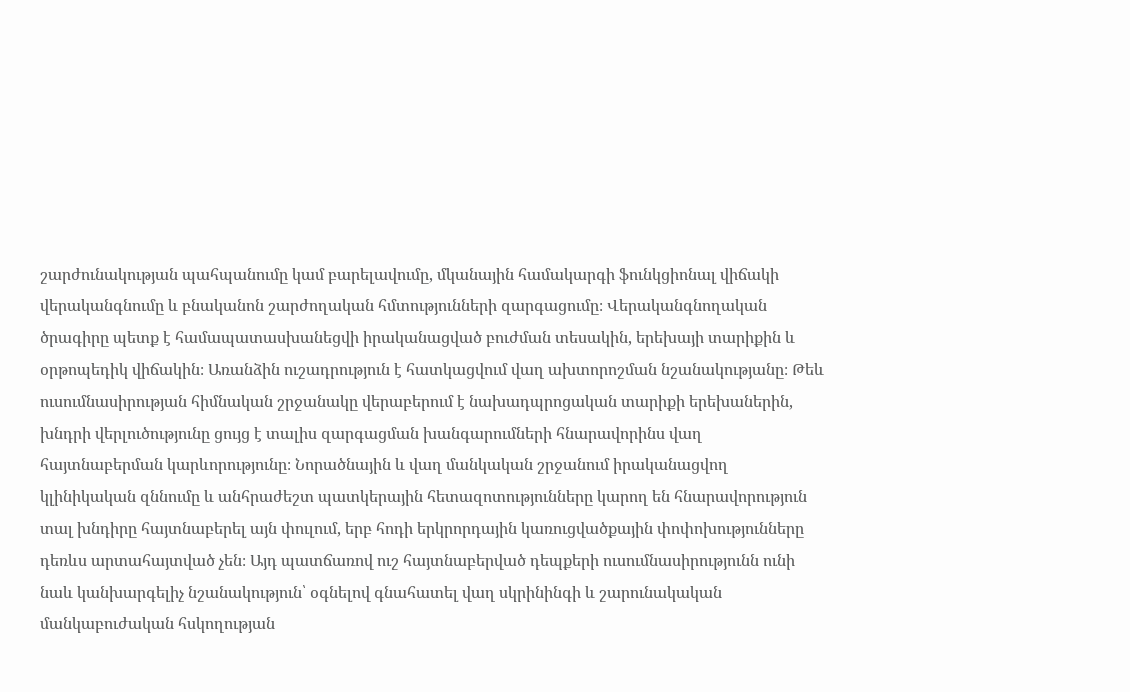շարժունակության պահպանումը կամ բարելավումը, մկանային համակարգի ֆունկցիոնալ վիճակի վերականգնումը և բնականոն շարժողական հմտությունների զարգացումը։ Վերականգնողական ծրագիրը պետք է համապատասխանեցվի իրականացված բուժման տեսակին, երեխայի տարիքին և օրթոպեդիկ վիճակին։ Առանձին ուշադրություն է հատկացվում վաղ ախտորոշման նշանակությանը։ Թեև ուսումնասիրության հիմնական շրջանակը վերաբերում է նախադպրոցական տարիքի երեխաներին, խնդրի վերլուծությունը ցույց է տալիս զարգացման խանգարումների հնարավորինս վաղ հայտնաբերման կարևորությունը։ Նորածնային և վաղ մանկական շրջանում իրականացվող կլինիկական զննումը և անհրաժեշտ պատկերային հետազոտությունները կարող են հնարավորություն տալ խնդիրը հայտնաբերել այն փուլում, երբ հոդի երկրորդային կառուցվածքային փոփոխությունները դեռևս արտահայտված չեն։ Այդ պատճառով ուշ հայտնաբերված դեպքերի ուսումնասիրությունն ունի նաև կանխարգելիչ նշանակություն՝ օգնելով գնահատել վաղ սկրինինգի և շարունակական մանկաբուժական հսկողության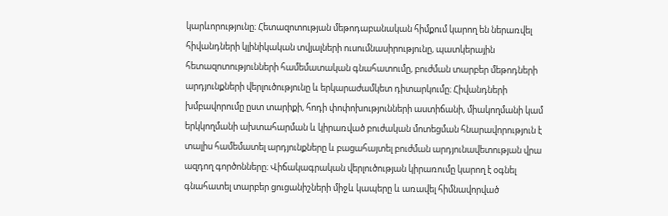կարևորությունը։ Հետազոտության մեթոդաբանական հիմքում կարող են ներառվել հիվանդների կլինիկական տվյալների ուսումնասիրությունը, պատկերային հետազոտությունների համեմատական գնահատումը, բուժման տարբեր մեթոդների արդյունքների վերլուծությունը և երկարաժամկետ դիտարկումը։ Հիվանդների խմբավորումը ըստ տարիքի, հոդի փոփոխությունների աստիճանի, միակողմանի կամ երկկողմանի ախտահարման և կիրառված բուժական մոտեցման հնարավորություն է տալիս համեմատել արդյունքները և բացահայտել բուժման արդյունավետության վրա ազդող գործոնները։ Վիճակագրական վերլուծության կիրառումը կարող է օգնել գնահատել տարբեր ցուցանիշների միջև կապերը և առավել հիմնավորված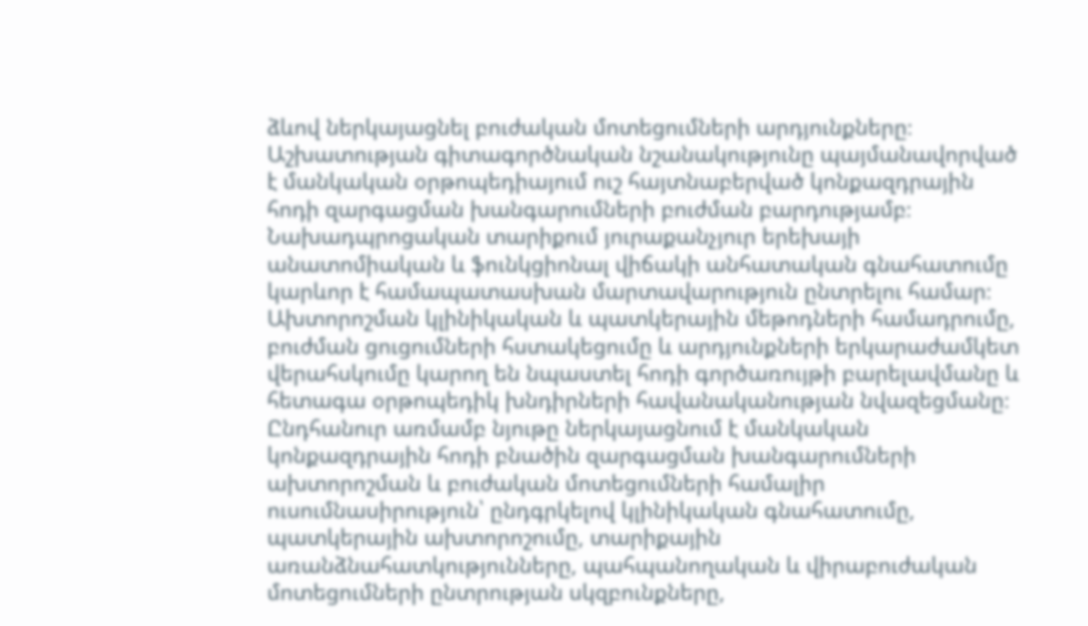ձևով ներկայացնել բուժական մոտեցումների արդյունքները։ Աշխատության գիտագործնական նշանակությունը պայմանավորված է մանկական օրթոպեդիայում ուշ հայտնաբերված կոնքազդրային հոդի զարգացման խանգարումների բուժման բարդությամբ։ Նախադպրոցական տարիքում յուրաքանչյուր երեխայի անատոմիական և ֆունկցիոնալ վիճակի անհատական գնահատումը կարևոր է համապատասխան մարտավարություն ընտրելու համար։ Ախտորոշման կլինիկական և պատկերային մեթոդների համադրումը, բուժման ցուցումների հստակեցումը և արդյունքների երկարաժամկետ վերահսկումը կարող են նպաստել հոդի գործառույթի բարելավմանը և հետագա օրթոպեդիկ խնդիրների հավանականության նվազեցմանը։ Ընդհանուր առմամբ նյութը ներկայացնում է մանկական կոնքազդրային հոդի բնածին զարգացման խանգարումների ախտորոշման և բուժական մոտեցումների համալիր ուսումնասիրություն՝ ընդգրկելով կլինիկական գնահատումը, պատկերային ախտորոշումը, տարիքային առանձնահատկությունները, պահպանողական և վիրաբուժական մոտեցումների ընտրության սկզբունքները,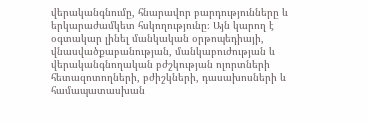վերականգնումը, հնարավոր բարդությունները և երկարաժամկետ հսկողությունը։ Այն կարող է օգտակար լինել մանկական օրթոպեդիայի, վնասվածքաբանության, մանկաբուժության և վերականգնողական բժշկության ոլորտների հետազոտողների, բժիշկների, դասախոսների և համապատասխան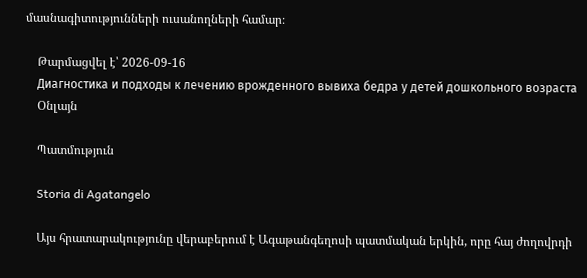մասնագիտությունների ուսանողների համար։

    Թարմացվել է՝ 2026-09-16
    Диагностика и подходы к лечению врожденного вывиха бедра у детей дошкольного возраста
    Օնլայն

    Պատմություն

    Storia di Agatangelo

    Այս հրատարակությունը վերաբերում է Ագաթանգեղոսի պատմական երկին, որը հայ ժողովրդի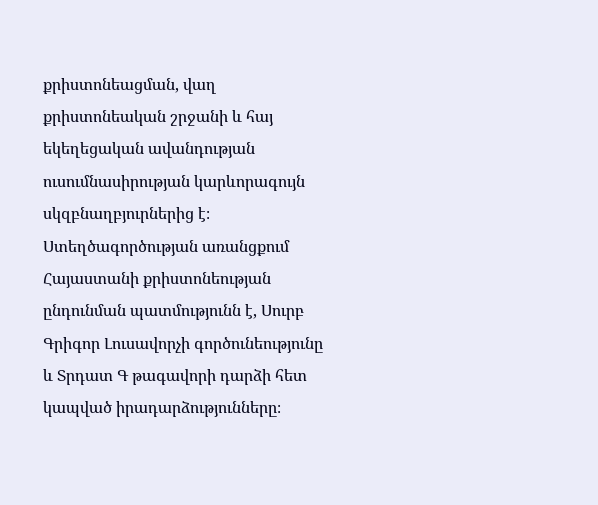քրիստոնեացման, վաղ քրիստոնեական շրջանի և հայ եկեղեցական ավանդության ուսումնասիրության կարևորագույն սկզբնաղբյուրներից է։ Ստեղծագործության առանցքում Հայաստանի քրիստոնեության ընդունման պատմությունն է, Սուրբ Գրիգոր Լուսավորչի գործունեությունը և Տրդատ Գ թագավորի դարձի հետ կապված իրադարձությունները։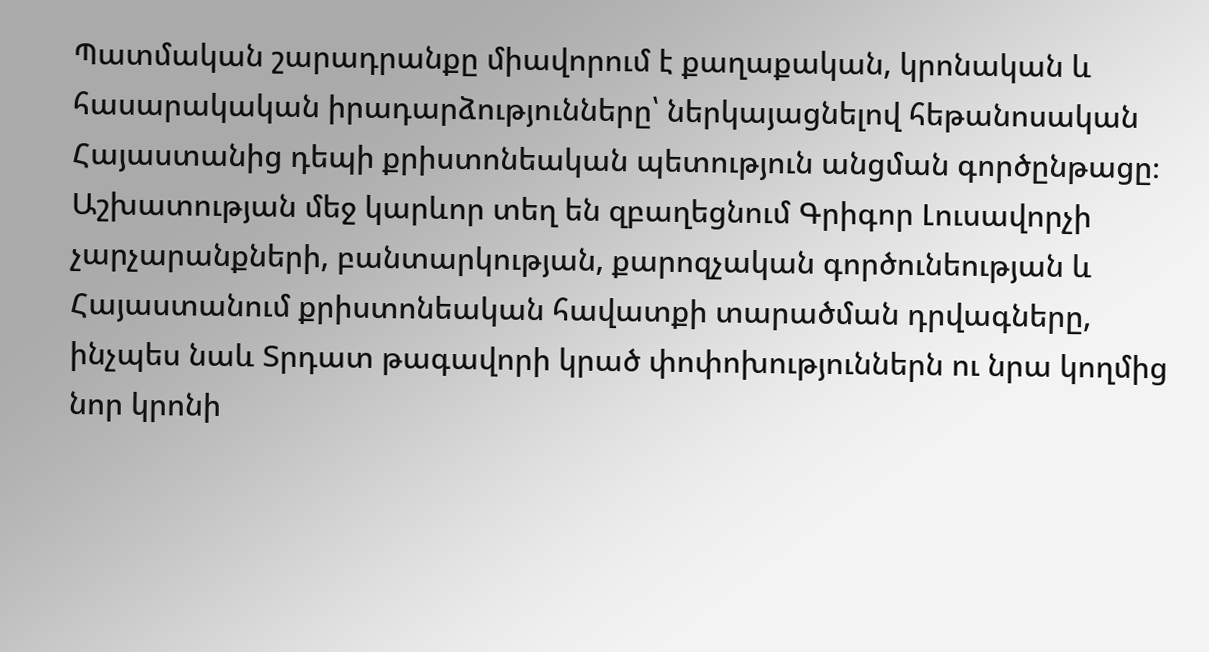Պատմական շարադրանքը միավորում է քաղաքական, կրոնական և հասարակական իրադարձությունները՝ ներկայացնելով հեթանոսական Հայաստանից դեպի քրիստոնեական պետություն անցման գործընթացը։ Աշխատության մեջ կարևոր տեղ են զբաղեցնում Գրիգոր Լուսավորչի չարչարանքների, բանտարկության, քարոզչական գործունեության և Հայաստանում քրիստոնեական հավատքի տարածման դրվագները, ինչպես նաև Տրդատ թագավորի կրած փոփոխություններն ու նրա կողմից նոր կրոնի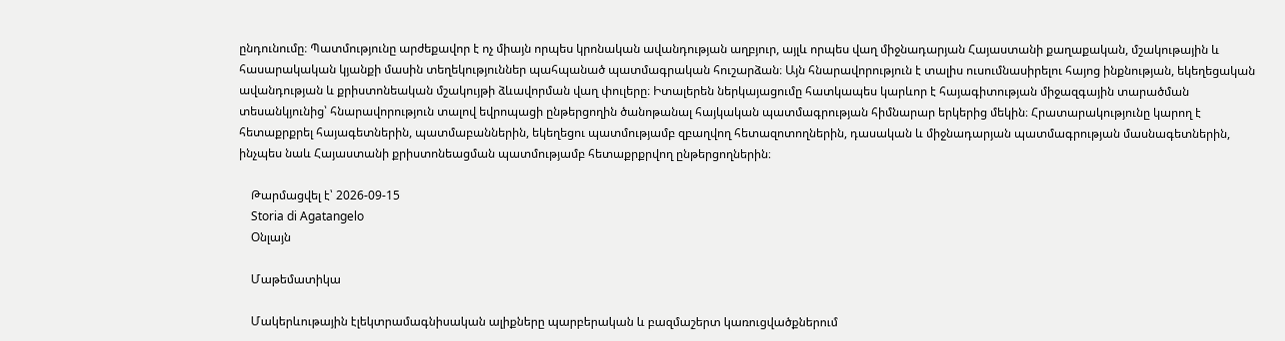ընդունումը։ Պատմությունը արժեքավոր է ոչ միայն որպես կրոնական ավանդության աղբյուր, այլև որպես վաղ միջնադարյան Հայաստանի քաղաքական, մշակութային և հասարակական կյանքի մասին տեղեկություններ պահպանած պատմագրական հուշարձան։ Այն հնարավորություն է տալիս ուսումնասիրելու հայոց ինքնության, եկեղեցական ավանդության և քրիստոնեական մշակույթի ձևավորման վաղ փուլերը։ Իտալերեն ներկայացումը հատկապես կարևոր է հայագիտության միջազգային տարածման տեսանկյունից՝ հնարավորություն տալով եվրոպացի ընթերցողին ծանոթանալ հայկական պատմագրության հիմնարար երկերից մեկին։ Հրատարակությունը կարող է հետաքրքրել հայագետներին, պատմաբաններին, եկեղեցու պատմությամբ զբաղվող հետազոտողներին, դասական և միջնադարյան պատմագրության մասնագետներին, ինչպես նաև Հայաստանի քրիստոնեացման պատմությամբ հետաքրքրվող ընթերցողներին։

    Թարմացվել է՝ 2026-09-15
    Storia di Agatangelo
    Օնլայն

    Մաթեմատիկա

    Մակերևութային էլեկտրամագնիսական ալիքները պարբերական և բազմաշերտ կառուցվածքներում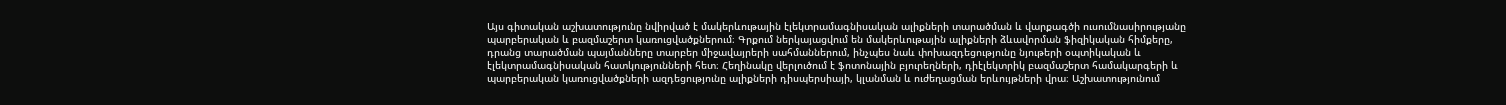Այս գիտական աշխատությունը նվիրված է մակերևութային էլեկտրամագնիսական ալիքների տարածման և վարքագծի ուսումնասիրությանը պարբերական և բազմաշերտ կառուցվածքներում։ Գրքում ներկայացվում են մակերևութային ալիքների ձևավորման ֆիզիկական հիմքերը, դրանց տարածման պայմանները տարբեր միջավայրերի սահմաններում, ինչպես նաև փոխազդեցությունը նյութերի օպտիկական և էլեկտրամագնիսական հատկությունների հետ։ Հեղինակը վերլուծում է ֆոտոնային բյուրեղների, դիէլեկտրիկ բազմաշերտ համակարգերի և պարբերական կառուցվածքների ազդեցությունը ալիքների դիսպերսիայի, կլանման և ուժեղացման երևույթների վրա։ Աշխատությունում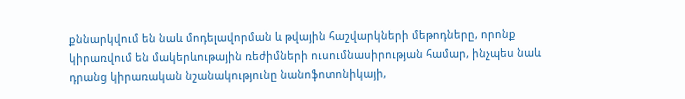քննարկվում են նաև մոդելավորման և թվային հաշվարկների մեթոդները, որոնք կիրառվում են մակերևութային ռեժիմների ուսումնասիրության համար, ինչպես նաև դրանց կիրառական նշանակությունը նանոֆոտոնիկայի,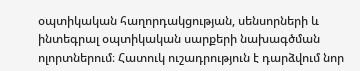օպտիկական հաղորդակցության, սենսորների և ինտեգրալ օպտիկական սարքերի նախագծման ոլորտներում։ Հատուկ ուշադրություն է դարձվում նոր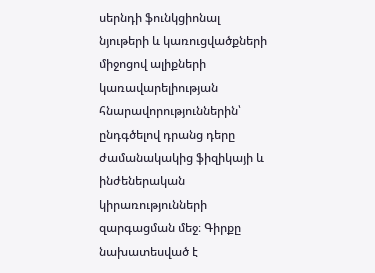սերնդի ֆունկցիոնալ նյութերի և կառուցվածքների միջոցով ալիքների կառավարելիության հնարավորություններին՝ ընդգծելով դրանց դերը ժամանակակից ֆիզիկայի և ինժեներական կիրառությունների զարգացման մեջ։ Գիրքը նախատեսված է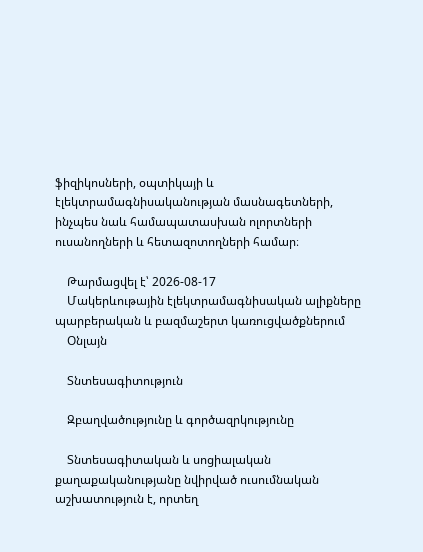ֆիզիկոսների, օպտիկայի և էլեկտրամագնիսականության մասնագետների, ինչպես նաև համապատասխան ոլորտների ուսանողների և հետազոտողների համար։

    Թարմացվել է՝ 2026-08-17
    Մակերևութային էլեկտրամագնիսական ալիքները պարբերական և բազմաշերտ կառուցվածքներում
    Օնլայն

    Տնտեսագիտություն

    Զբաղվածությունը և գործազրկությունը

    Տնտեսագիտական և սոցիալական քաղաքականությանը նվիրված ուսումնական աշխատություն է, որտեղ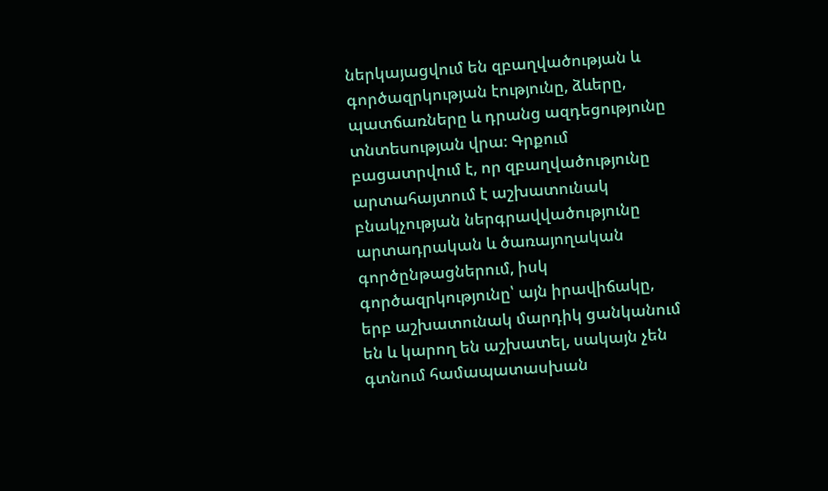ներկայացվում են զբաղվածության և գործազրկության էությունը, ձևերը, պատճառները և դրանց ազդեցությունը տնտեսության վրա։ Գրքում բացատրվում է, որ զբաղվածությունը արտահայտում է աշխատունակ բնակչության ներգրավվածությունը արտադրական և ծառայողական գործընթացներում, իսկ գործազրկությունը՝ այն իրավիճակը, երբ աշխատունակ մարդիկ ցանկանում են և կարող են աշխատել, սակայն չեն գտնում համապատասխան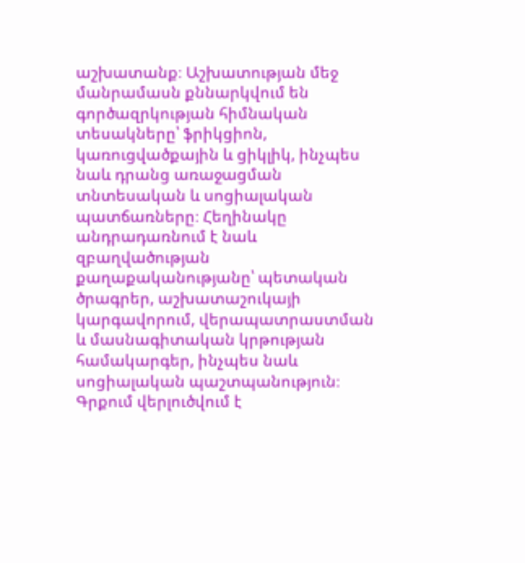աշխատանք։ Աշխատության մեջ մանրամասն քննարկվում են գործազրկության հիմնական տեսակները՝ ֆրիկցիոն, կառուցվածքային և ցիկլիկ, ինչպես նաև դրանց առաջացման տնտեսական և սոցիալական պատճառները։ Հեղինակը անդրադառնում է նաև զբաղվածության քաղաքականությանը՝ պետական ծրագրեր, աշխատաշուկայի կարգավորում, վերապատրաստման և մասնագիտական կրթության համակարգեր, ինչպես նաև սոցիալական պաշտպանություն։ Գրքում վերլուծվում է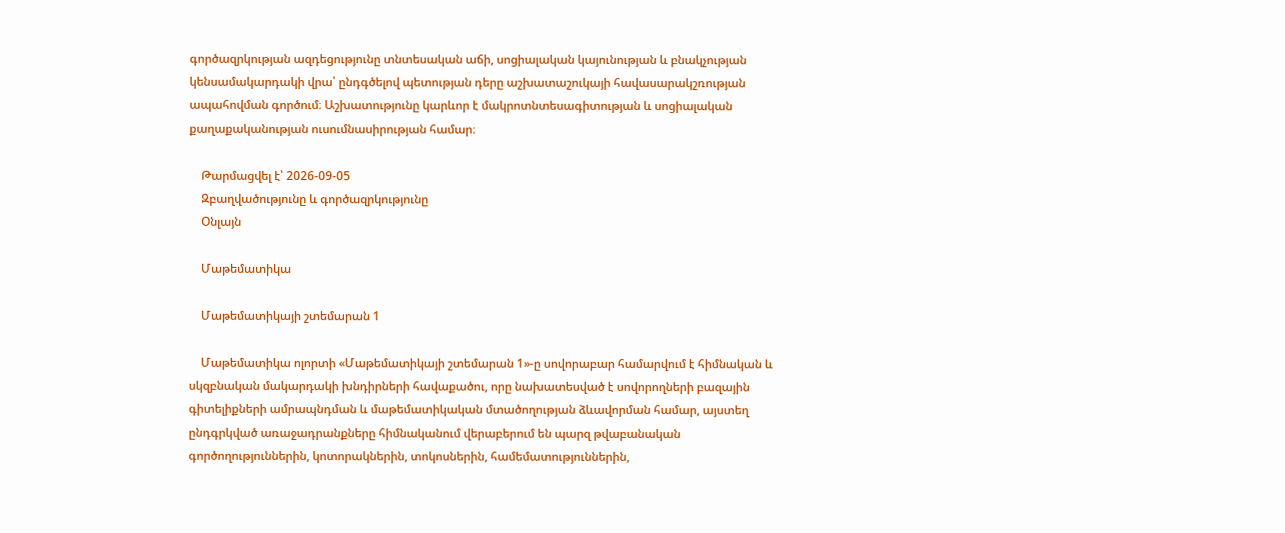գործազրկության ազդեցությունը տնտեսական աճի, սոցիալական կայունության և բնակչության կենսամակարդակի վրա՝ ընդգծելով պետության դերը աշխատաշուկայի հավասարակշռության ապահովման գործում։ Աշխատությունը կարևոր է մակրոտնտեսագիտության և սոցիալական քաղաքականության ուսումնասիրության համար։

    Թարմացվել է՝ 2026-09-05
    Զբաղվածությունը և գործազրկությունը
    Օնլայն

    Մաթեմատիկա

    Մաթեմատիկայի շտեմարան 1

    Մաթեմատիկա ոլորտի «Մաթեմատիկայի շտեմարան 1»-ը սովորաբար համարվում է հիմնական և սկզբնական մակարդակի խնդիրների հավաքածու, որը նախատեսված է սովորողների բազային գիտելիքների ամրապնդման և մաթեմատիկական մտածողության ձևավորման համար, այստեղ ընդգրկված առաջադրանքները հիմնականում վերաբերում են պարզ թվաբանական գործողություններին, կոտորակներին, տոկոսներին, համեմատություններին,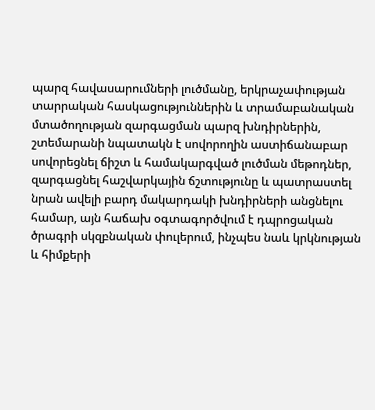պարզ հավասարումների լուծմանը, երկրաչափության տարրական հասկացություններին և տրամաբանական մտածողության զարգացման պարզ խնդիրներին, շտեմարանի նպատակն է սովորողին աստիճանաբար սովորեցնել ճիշտ և համակարգված լուծման մեթոդներ, զարգացնել հաշվարկային ճշտությունը և պատրաստել նրան ավելի բարդ մակարդակի խնդիրների անցնելու համար, այն հաճախ օգտագործվում է դպրոցական ծրագրի սկզբնական փուլերում, ինչպես նաև կրկնության և հիմքերի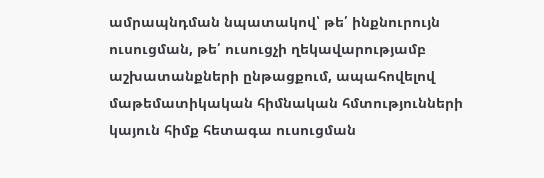ամրապնդման նպատակով՝ թե՛ ինքնուրույն ուսուցման, թե՛ ուսուցչի ղեկավարությամբ աշխատանքների ընթացքում, ապահովելով մաթեմատիկական հիմնական հմտությունների կայուն հիմք հետագա ուսուցման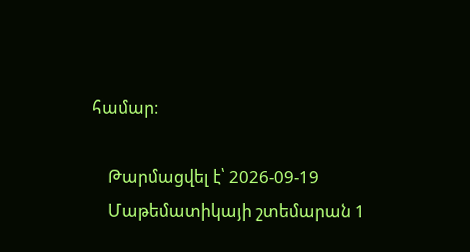համար։

    Թարմացվել է՝ 2026-09-19
    Մաթեմատիկայի շտեմարան 1